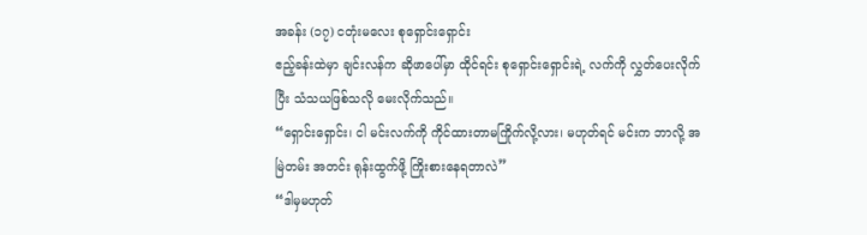အခန်း (၁၇) ငတုံးမလေး စုရှောင်းရှောင်း
ဧည့်ခန်းထဲမှာ ချင်းလန်က ဆိုဖာပေါ်မှာ ထိုင်ရင်း စုရှောင်းရှောင်းရဲ့ လက်ကို လွှတ်ပေးလိုက်ပြီး သံသယဖြစ်သလို မေးလိုက်သည်။
“ရှောင်းရှောင်း၊ ငါ မင်းလက်ကို ကိုင်ထားတာမကြိုက်လို့လား၊ မဟုတ်ရင် မင်းက ဘာလို့ အမြဲတမ်း အတင်း ရုန်းထွက်ဖို့ ကြိုးစားနေရတာလဲ”
“ဒါမှမဟုတ်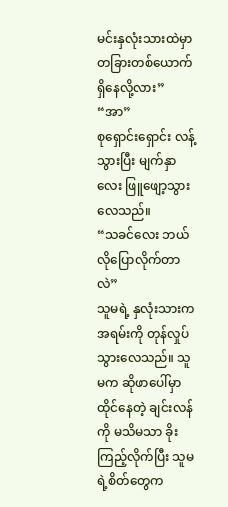မင်းနှလုံးသားထဲမှာ တခြားတစ်ယောက် ရှိနေလို့လား”
“အာ”
စုရှောင်းရှောင်း လန့်သွားပြီး မျက်နှာလေး ဖြူဖျော့သွားလေသည်။
“သခင်လေး ဘယ်လိုပြောလိုက်တာလဲ”
သူမရဲ့ နှလုံးသားက အရမ်းကို တုန်လှုပ်
သွားလေသည်။ သူမက ဆိုဖာပေါ်မှာ ထိုင်နေတဲ့ ချင်းလန်ကို မသိမသာ ခိုးကြည့်လိုက်ပြီး သူမရဲ့စိတ်တွေက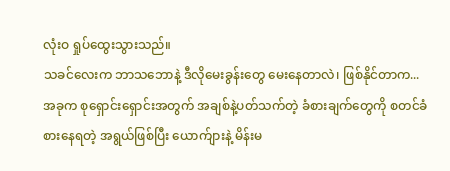လုံးဝ ရှုပ်ထွေးသွားသည်။
သခင်လေးက ဘာသဘောနဲ့ ဒီလိုမေးခွန်းတွေ မေးနေတာလဲ၊ ဖြစ်နိုင်တာက...
အခုက စုရှောင်းရှောင်းအတွက် အချစ်နဲ့ပတ်သက်တဲ့ ခံစားချက်တွေကို စတင်ခံစားနေရတဲ့ အရွယ်ဖြစ်ပြီး ယောက်ျားနဲ့ မိန်းမ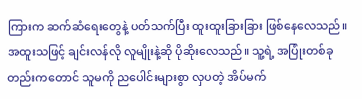ကြားက ဆက်ဆံရေးတွေနဲ့ ပတ်သက်ပြီး ထူးထူးခြားခြား ဖြစ်နေလေသည်။
အထူးသဖြင့် ချင်းလန်လို လူမျိုးနဲ့ဆို ပိုဆိုးလေသည်။ သူ့ရဲ့ အပြုံးတစ်ခုတည်းကတောင် သူမကို ညပေါင်းများစွာ လှပတဲ့ အိပ်မက်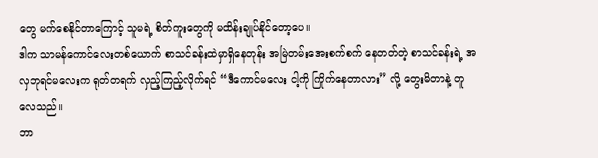တွေ မက်စေနိုင်တာကြောင့် သူမရဲ့ စိတ်ကူးတွေကို မထိန်းချုပ်နိုင်တော့ပေ။
ဒါက သာမန်ကောင်လေးတစ်ယောက် စာသင်ခန်းထဲမှာရှိနေတုန်း အမြဲတမ်းအေးစက်စက် နေတတ်တဲ့ စာသင်ခန်းရဲ့ အလှဘုရင်မလေးက ရုတ်တရက် လှည့်ကြည့်လိုက်ရင် “ဒီကောင်မလေး ငါ့ကို ကြိုက်နေတာလား” လို့ တွေးမိတာနဲ့ တူလေသည်။
ဘာ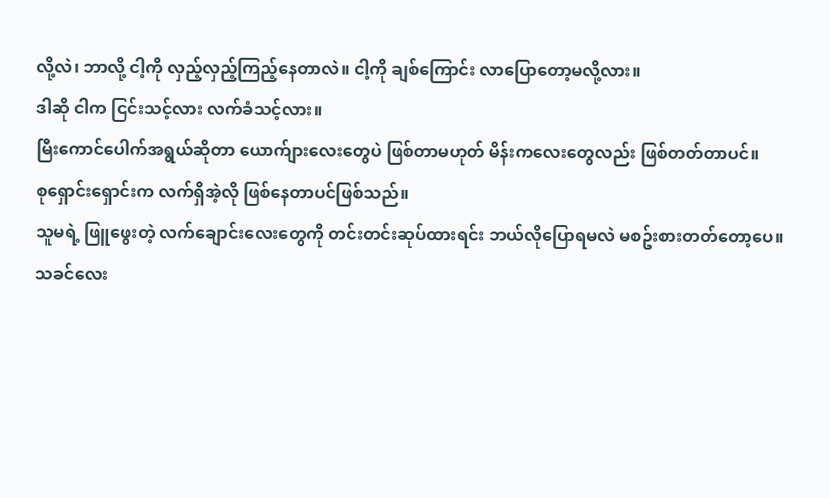လို့လဲ၊ ဘာလို့ ငါ့ကို လှည့်လှည့်ကြည့်နေတာလဲ။ ငါ့ကို ချစ်ကြောင်း လာပြောတော့မလို့လား။
ဒါဆို ငါက ငြင်းသင့်လား လက်ခံသင့်လား။
မြီးကောင်ပေါက်အရွယ်ဆိုတာ ယောက်ျားလေးတွေပဲ ဖြစ်တာမဟုတ် မိန်းကလေးတွေလည်း ဖြစ်တတ်တာပင်။
စုရှောင်းရှောင်းက လက်ရှိအဲ့လို ဖြစ်နေတာပင်ဖြစ်သည်။
သူမရဲ့ ဖြူဖွေးတဲ့ လက်ချောင်းလေးတွေကို တင်းတင်းဆုပ်ထားရင်း ဘယ်လိုပြောရမလဲ မစဥ်းစားတတ်တော့ပေ။
သခင်လေး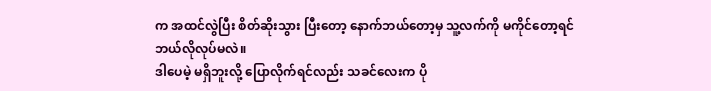က အထင်လွဲပြီး စိတ်ဆိုးသွား ပြီးတော့ နောက်ဘယ်တော့မှ သူ့လက်ကို မကိုင်တော့ရင် ဘယ်လိုလုပ်မလဲ။
ဒါပေမဲ့ မရှိဘူးလို့ ပြောလိုက်ရင်လည်း သခင်လေးက ပို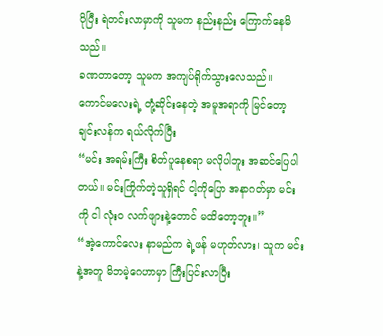ပိုပြီး ရဲတင်းလာမှာကို သူမက နည်းနည်း ကြောက်နေမိသည်။
ခဏတာတော့ သူမက အကျပ်ရိုက်သွားလေသည်။
ကောင်မလေးရဲ့ တုံ့ဆိုင်းနေတဲ့ အမူအရာကို မြင်တော့ ချင်းလန်က ရယ်လိုက်ပြီး
“မင်း အရမ်းကြီး စိတ်ပူနေစရာ မလိုပါဘူး အဆင်ပြေပါတယ်။ မင်းကြိုက်တဲ့သူရှိရင် ငါ့ကိုပြော အနာဂတ်မှာ မင်းကို ငါ လုံးဝ လက်ဖျားနဲ့တောင် မထိတော့ဘူး။”
“အဲ့ကောင်လေး နာမည်က ရဲ့ဖန် မဟုတ်လား၊ သူက မင်းနဲ့အတူ မိဘမဲ့ဂေဟာမှာ ကြီးပြင်းလာပြီး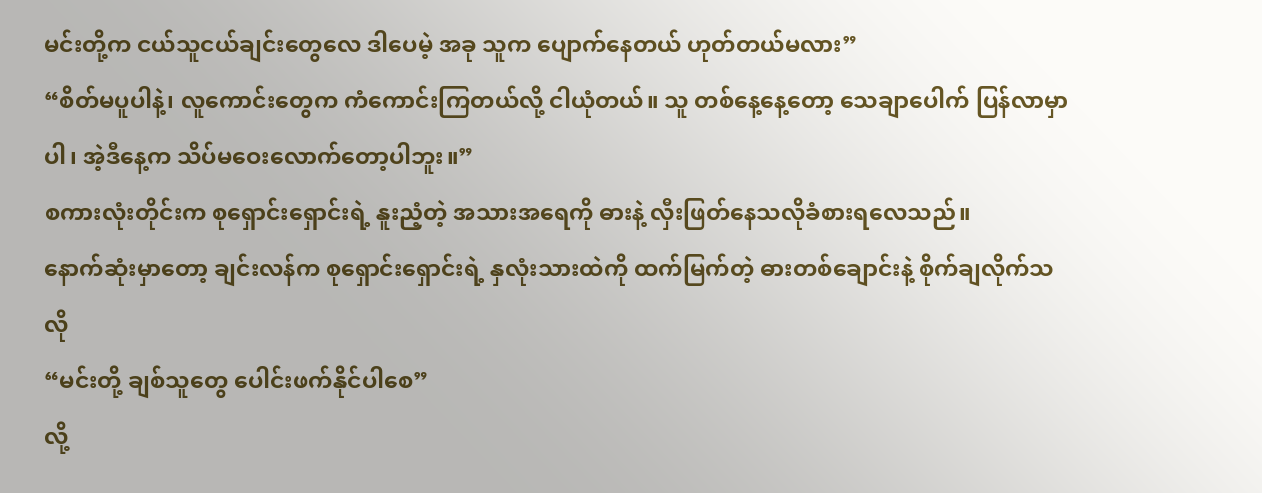မင်းတို့က ငယ်သူငယ်ချင်းတွေလေ ဒါပေမဲ့ အခု သူက ပျောက်နေတယ် ဟုတ်တယ်မလား”
“စိတ်မပူပါနဲ့၊ လူကောင်းတွေက ကံကောင်းကြတယ်လို့ ငါယုံတယ်။ သူ တစ်နေ့နေ့တော့ သေချာပေါက် ပြန်လာမှာပါ၊ အဲ့ဒီနေ့က သိပ်မဝေးလောက်တော့ပါဘူး။”
စကားလုံးတိုင်းက စုရှောင်းရှောင်းရဲ့ နူးညံ့တဲ့ အသားအရေကို ဓားနဲ့ လှီးဖြတ်နေသလိုခံစားရလေသည်။
နောက်ဆုံးမှာတော့ ချင်းလန်က စုရှောင်းရှောင်းရဲ့ နှလုံးသားထဲကို ထက်မြက်တဲ့ ဓားတစ်ချောင်းနဲ့ စိုက်ချလိုက်သလို
“မင်းတို့ ချစ်သူတွေ ပေါင်းဖက်နိုင်ပါစေ”
လို့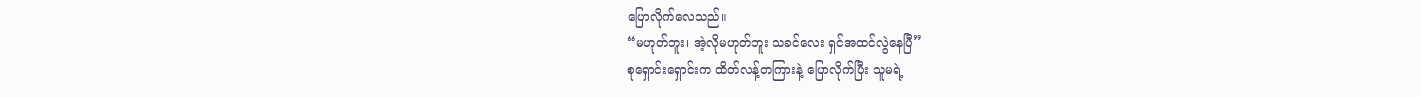ပြောလိုက်လေသည်။
“မဟုတ်ဘူး၊ အဲ့လိုမဟုတ်ဘူး သခင်လေး ရှင်အထင်လွဲနေပြီ”
စုရှောင်းရှောင်းက ထိတ်လန့်တကြားနဲ့ ပြောလိုက်ပြီး သူမရဲ့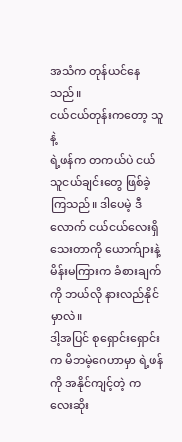အသံက တုန်ယင်နေသည်။
ငယ်ငယ်တုန်းကတော့ သူနဲ့
ရဲ့ဖန်က တကယ်ပဲ ငယ်သူငယ်ချင်းတွေ ဖြစ်ခဲ့ကြသည်။ ဒါပေမဲ့ ဒီလောက် ငယ်ငယ်လေးရှိသေးတာကို ယောက်ျားနဲ့ မိန်းမကြားက ခံစားချက်ကို ဘယ်လို နားလည်နိုင်မှာလဲ။
ဒါ့အပြင် စုရှောင်းရှောင်းက မိဘမဲ့ဂေဟာမှာ ရဲ့ဖန်ကို အနိုင်ကျင့်တဲ့ ကလေးဆိုး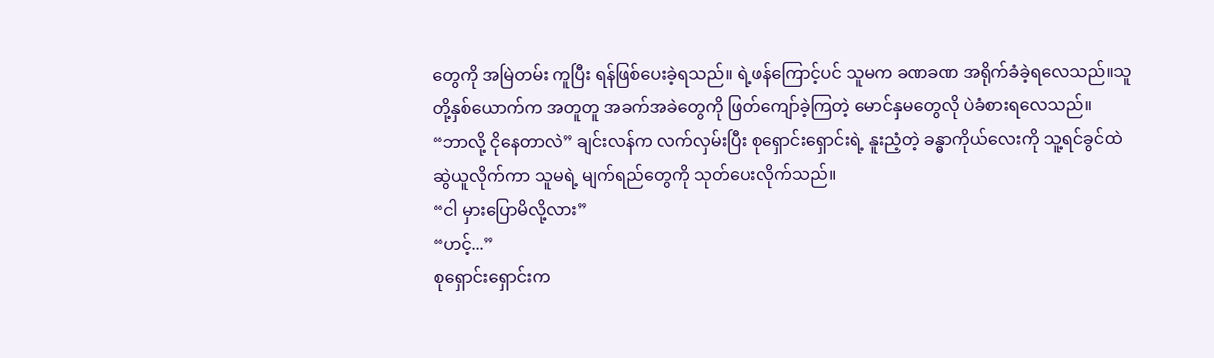တွေကို အမြဲတမ်း ကူပြီး ရန်ဖြစ်ပေးခဲ့ရသည်။ ရဲ့ဖန်ကြောင့်ပင် သူမက ခဏခဏ အရိုက်ခံခဲ့ရလေသည်။သူတို့နှစ်ယောက်က အတူတူ အခက်အခဲတွေကို ဖြတ်ကျော်ခဲ့ကြတဲ့ မောင်နှမတွေလို ပဲခံစားရလေသည်။
“ဘာလို့ ငိုနေတာလဲ” ချင်းလန်က လက်လှမ်းပြီး စုရှောင်းရှောင်းရဲ့ နူးညံ့တဲ့ ခန္ဓာကိုယ်လေးကို သူ့ရင်ခွင်ထဲ ဆွဲယူလိုက်ကာ သူမရဲ့ မျက်ရည်တွေကို သုတ်ပေးလိုက်သည်။
“ငါ မှားပြောမိလို့လား”
“ဟင့်...”
စုရှောင်းရှောင်းက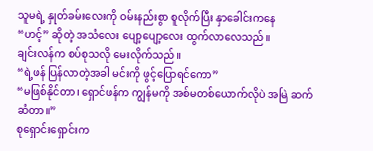သူမရဲ့ နှုတ်ခမ်းလေးကို ဝမ်းနည်းစွာ စူလိုက်ပြီး နှာခေါင်းကနေ
“ဟင့်” ဆိုတဲ့ အသံလေး ပျော့ပျော့လေး ထွက်လာလေသည်။
ချင်းလန်က စပ်စုသလို မေးလိုက်သည်။
“ရဲ့ဖန် ပြန်လာတဲ့အခါ မင်းကို ဖွင့်ပြောရင်ကော”
“မဖြစ်နိုင်တာ၊ ရှောင်ဖန်က ကျွန်မကို အစ်မတစ်ယောက်လိုပဲ အမြဲ ဆက်ဆံတာ။”
စုရှောင်းရှောင်းက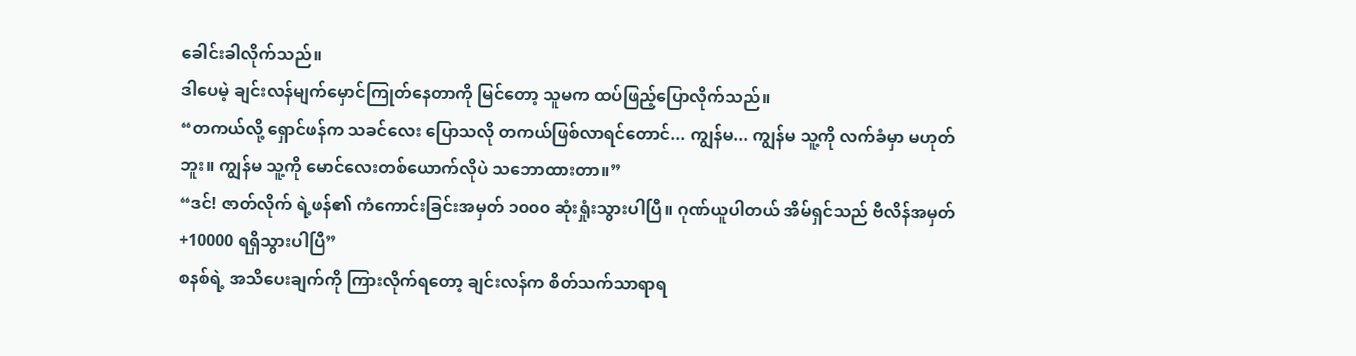ခေါင်းခါလိုက်သည်။
ဒါပေမဲ့ ချင်းလန်မျက်မှောင်ကြုတ်နေတာကို မြင်တော့ သူမက ထပ်ဖြည့်ပြောလိုက်သည်။
“တကယ်လို့ ရှောင်ဖန်က သခင်လေး ပြောသလို တကယ်ဖြစ်လာရင်တောင်... ကျွန်မ... ကျွန်မ သူ့ကို လက်ခံမှာ မဟုတ်ဘူး။ ကျွန်မ သူ့ကို မောင်လေးတစ်ယောက်လိုပဲ သဘောထားတာ။”
“ဒင်! ဇာတ်လိုက် ရဲ့ဖန်၏ ကံကောင်းခြင်းအမှတ် ၁၀၀၀ ဆုံးရှုံးသွားပါပြီ။ ဂုဏ်ယူပါတယ် အိမ်ရှင်သည် ဗီလိန်အမှတ် +10000 ရရှိသွားပါပြီ”
စနစ်ရဲ့ အသိပေးချက်ကို ကြားလိုက်ရတော့ ချင်းလန်က စိတ်သက်သာရာရ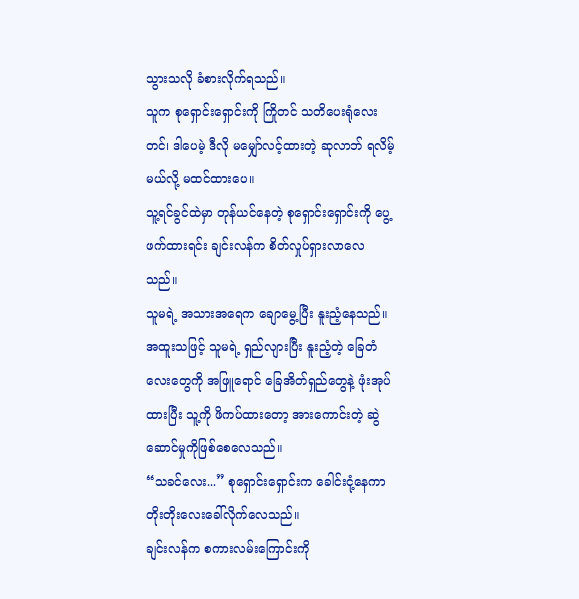သွားသလို ခံစားလိုက်ရသည်။
သူက စုရှောင်းရှောင်းကို ကြိုတင် သတိပေးရုံလေးတင်၊ ဒါပေမဲ့ ဒီလို မမျှော်လင့်ထားတဲ့ ဆုလာဘ် ရလိမ့်မယ်လို့ မထင်ထားပေ။
သူ့ရင်ခွင်ထဲမှာ တုန်ယင်နေတဲ့ စုရှောင်းရှောင်းကို ပွေ့ဖက်ထားရင်း ချင်းလန်က စိတ်လှုပ်ရှားလာလေသည်။
သူမရဲ့ အသားအရေက ချောမွေ့ပြီး နူးညံ့နေသည်။ အထူးသဖြင့် သူမရဲ့ ရှည်လျားပြီး နူးညံ့တဲ့ ခြေတံလေးတွေကို အဖြူရောင် ခြေအိတ်ရှည်တွေနဲ့ ဖုံးအုပ်ထားပြီး သူ့ကို ဖိကပ်ထားတော့ အားကောင်းတဲ့ ဆွဲဆောင်မှုကိုဖြစ်စေလေသည်။
“သခင်လေး...” စုရှောင်းရှောင်းက ခေါင်းငုံ့နေကာ တိုးတိုးလေးခေါ်လိုက်လေသည်။
ချင်းလန်က စကားလမ်းကြောင်းကို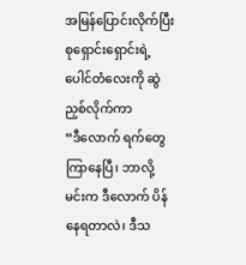အမြန်ပြောင်းလိုက်ပြီး စုရှောင်းရှောင်းရဲ့ ပေါင်တံလေးကို ဆွဲညှစ်လိုက်ကာ
“ဒီလောက် ရက်တွေကြာနေပြီ၊ ဘာလို့ မင်းက ဒီလောက် ပိန်နေရတာလဲ၊ ဒီသ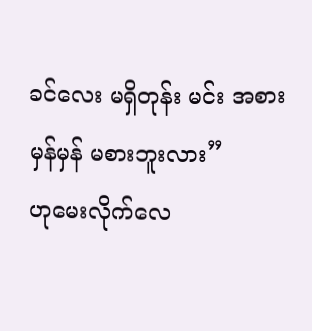ခင်လေး မရှိတုန်း မင်း အစားမှန်မှန် မစားဘူးလား”
ဟုမေးလိုက်လေ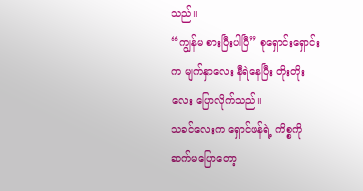သည်။
“ကျွန်မ စားပြီးပါပြီ” စုရှောင်းရှောင်းက မျက်နှာလေး နီရဲနေပြီး တိုးတိုးလေး ပြောလိုက်သည်။
သခင်လေးက ရှောင်ဖန်ရဲ့ ကိစ္စကို ဆက်မပြောတော့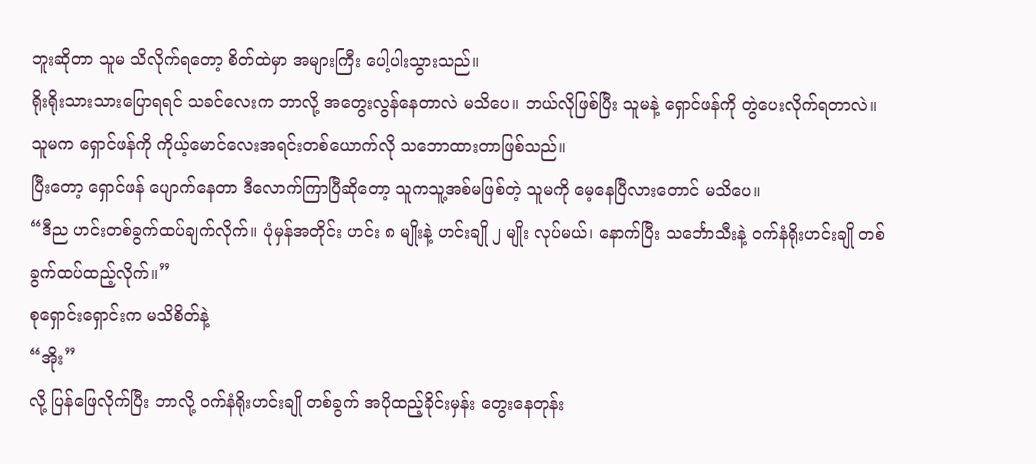ဘူးဆိုတာ သူမ သိလိုက်ရတော့ စိတ်ထဲမှာ အများကြီး ပေါ့ပါးသွားသည်။
ရိုးရိုးသားသားပြောရရင် သခင်လေးက ဘာလို့ အတွေးလွန်နေတာလဲ မသိပေ။ ဘယ်လိုဖြစ်ပြီး သူမနဲ့ ရှောင်ဖန်ကို တွဲပေးလိုက်ရတာလဲ။
သူမက ရှောင်ဖန်ကို ကိုယ့်မောင်လေးအရင်းတစ်ယောက်လို သဘောထားတာဖြစ်သည်။
ပြီးတော့ ရှောင်ဖန် ပျောက်နေတာ ဒီလောက်ကြာပြီဆိုတော့ သူကသူ့အစ်မဖြစ်တဲ့ သူမကို မေ့နေပြီလားတောင် မသိပေ။
“ဒီည ဟင်းတစ်ခွက်ထပ်ချက်လိုက်။ ပုံမှန်အတိုင်း ဟင်း ၈ မျိုးနဲ့ ဟင်းချို ၂ မျိုး လုပ်မယ်၊ နောက်ပြီး သင်္ဘောသီးနဲ့ ဝက်နံရိုးဟင်းချို တစ်ခွက်ထပ်ထည့်လိုက်။”
စုရှောင်းရှောင်းက မသိစိတ်နဲ့
“အိုး”
လို့ ပြန်ဖြေလိုက်ပြီး ဘာလို့ ဝက်နံရိုးဟင်းချို တစ်ခွက် အပိုထည့်ခိုင်းမှန်း တွေးနေတုန်း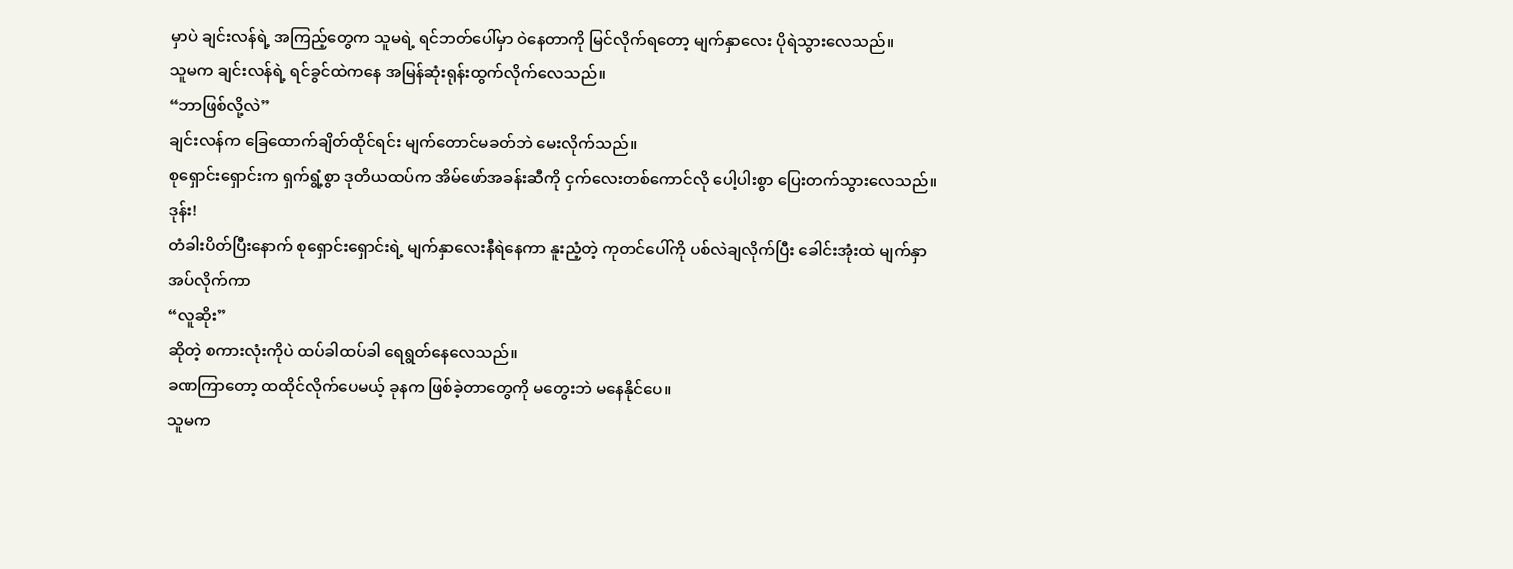မှာပဲ ချင်းလန်ရဲ့ အကြည့်တွေက သူမရဲ့ ရင်ဘတ်ပေါ်မှာ ဝဲနေတာကို မြင်လိုက်ရတော့ မျက်နှာလေး ပိုရဲသွားလေသည်။
သူမက ချင်းလန်ရဲ့ ရင်ခွင်ထဲကနေ အမြန်ဆုံးရုန်းထွက်လိုက်လေသည်။
“ဘာဖြစ်လို့လဲ”
ချင်းလန်က ခြေထောက်ချိတ်ထိုင်ရင်း မျက်တောင်မခတ်ဘဲ မေးလိုက်သည်။
စုရှောင်းရှောင်းက ရှက်ရွံ့စွာ ဒုတိယထပ်က အိမ်ဖော်အခန်းဆီကို ငှက်လေးတစ်ကောင်လို ပေါ့ပါးစွာ ပြေးတက်သွားလေသည်။
ဒုန်း!
တံခါးပိတ်ပြီးနောက် စုရှောင်းရှောင်းရဲ့ မျက်နှာလေးနီရဲနေကာ နူးညံ့တဲ့ ကုတင်ပေါ်ကို ပစ်လဲချလိုက်ပြီး ခေါင်းအုံးထဲ မျက်နှာအပ်လိုက်ကာ
“လူဆိုး”
ဆိုတဲ့ စကားလုံးကိုပဲ ထပ်ခါထပ်ခါ ရေရွတ်နေလေသည်။
ခဏကြာတော့ ထထိုင်လိုက်ပေမယ့် ခုနက ဖြစ်ခဲ့တာတွေကို မတွေးဘဲ မနေနိုင်ပေ။
သူမက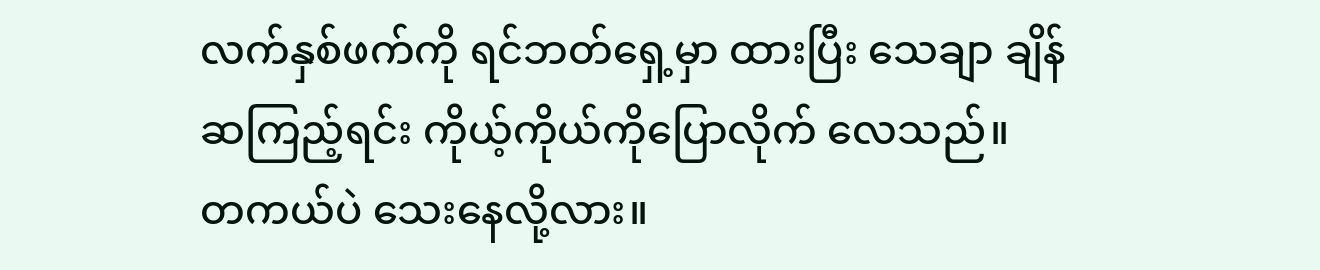လက်နှစ်ဖက်ကို ရင်ဘတ်ရှေ့မှာ ထားပြီး သေချာ ချိန်ဆကြည့်ရင်း ကိုယ့်ကိုယ်ကိုပြောလိုက် လေသည်။
တကယ်ပဲ သေးနေလို့လား။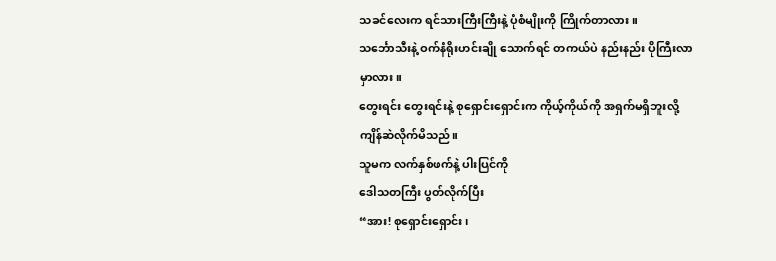သခင်လေးက ရင်သားကြီးကြီးနဲ့ ပုံစံမျိုးကို ကြိုက်တာလား။
သင်္ဘောသီးနဲ့ ဝက်နံရိုးဟင်းချို သောက်ရင် တကယ်ပဲ နည်းနည်း ပိုကြီးလာမှာလား။
တွေးရင်း တွေးရင်းနဲ့ စုရှောင်းရှောင်းက ကိုယ့်ကိုယ်ကို အရှက်မရှိဘူးလို့ ကျိန်ဆဲလိုက်မိသည်။
သူမက လက်နှစ်ဖက်နဲ့ ပါးပြင်ကို
ဒေါသတကြီး ပွတ်လိုက်ပြီး
“အား! စုရှောင်းရှောင်း၊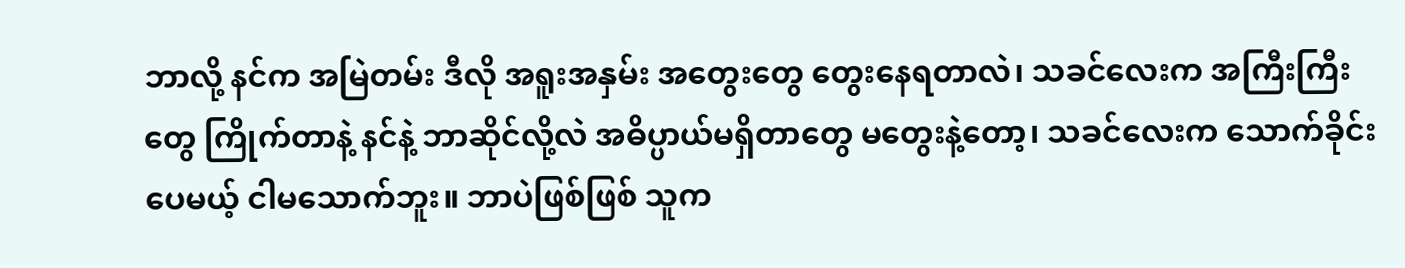ဘာလို့ နင်က အမြဲတမ်း ဒီလို အရူးအနှမ်း အတွေးတွေ တွေးနေရတာလဲ၊ သခင်လေးက အကြီးကြီးတွေ ကြိုက်တာနဲ့ နင်နဲ့ ဘာဆိုင်လို့လဲ အဓိပ္ပာယ်မရှိတာတွေ မတွေးနဲ့တော့၊ သခင်လေးက သောက်ခိုင်းပေမယ့် ငါမသောက်ဘူး။ ဘာပဲဖြစ်ဖြစ် သူက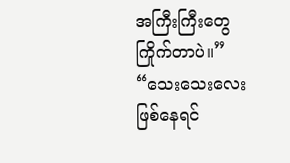အကြီးကြီးတွေ ကြိုက်တာပဲ။”
“သေးသေးလေး ဖြစ်နေရင်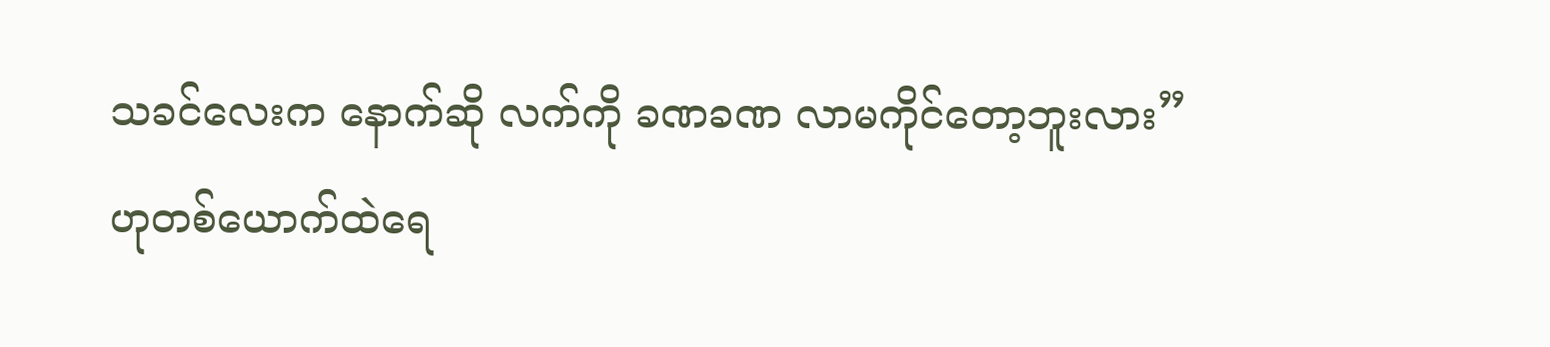သခင်လေးက နောက်ဆို လက်ကို ခဏခဏ လာမကိုင်တော့ဘူးလား”
ဟုတစ်ယောက်ထဲရေ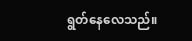ရွတ်နေလေသည်။